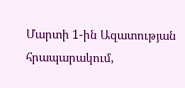Մարտի 1-ին Ազատության հրապարակում,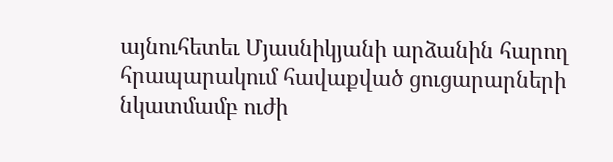այնուհետեւ Մյասնիկյանի արձանին հարող հրապարակում հավաքված ցուցարարների նկատմամբ ուժի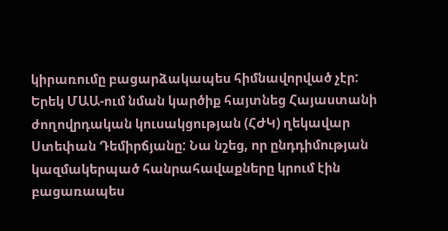կիրառումը բացարձակապես հիմնավորված չէր:
Երեկ ՄԱԱ-ում նման կարծիք հայտնեց Հայաստանի ժողովրդական կուսակցության (ՀԺԿ) ղեկավար Ստեփան Դեմիրճյանը: Նա նշեց, որ ընդդիմության կազմակերպած հանրահավաքները կրում էին բացառապես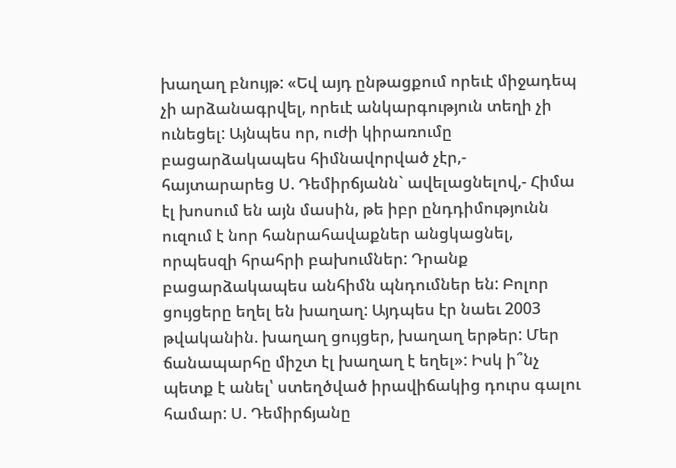խաղաղ բնույթ: «Եվ այդ ընթացքում որեւէ միջադեպ չի արձանագրվել, որեւէ անկարգություն տեղի չի ունեցել: Այնպես որ, ուժի կիրառումը բացարձակապես հիմնավորված չէր,- հայտարարեց Ս. Դեմիրճյանն` ավելացնելով,- Հիմա էլ խոսում են այն մասին, թե իբր ընդդիմությունն ուզում է նոր հանրահավաքներ անցկացնել, որպեսզի հրահրի բախումներ: Դրանք բացարձակապես անհիմն պնդումներ են: Բոլոր ցույցերը եղել են խաղաղ: Այդպես էր նաեւ 2003 թվականին. խաղաղ ցույցեր, խաղաղ երթեր: Մեր ճանապարհը միշտ էլ խաղաղ է եղել»: Իսկ ի՞նչ պետք է անել՝ ստեղծված իրավիճակից դուրս գալու համար: Ս. Դեմիրճյանը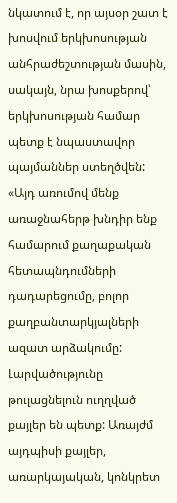նկատում է, որ այսօր շատ է խոսվում երկխոսության անհրաժեշտության մասին, սակայն, նրա խոսքերով՝ երկխոսության համար պետք է նպաստավոր պայմաններ ստեղծվեն: «Այդ առումով մենք առաջնահերթ խնդիր ենք համարում քաղաքական հետապնդումների դադարեցումը, բոլոր քաղբանտարկյալների ազատ արձակումը: Լարվածությունը թուլացնելուն ուղղված քայլեր են պետք: Առայժմ այդպիսի քայլեր, առարկայական, կոնկրետ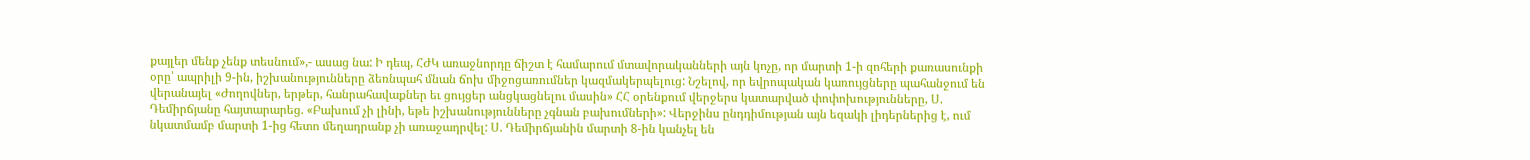քայլեր մենք չենք տեսնում»,- ասաց նա: Ի դեպ, ՀԺԿ առաջնորդը ճիշտ է համարում մտավորականների այն կոչը, որ մարտի 1-ի զոհերի քառասունքի օրը՝ ապրիլի 9-ին, իշխանությունները ձեռնպահ մնան ճոխ միջոցառումներ կազմակերպելուց: Նշելով, որ եվրոպական կառույցները պահանջում են վերանայել «Ժողովներ, երթեր, հանրահավաքներ եւ ցույցեր անցկացնելու մասին» ՀՀ օրենքում վերջերս կատարված փոփոխությունները, Ս. Դեմիրճյանը հայտարարեց. «Բախում չի լինի, եթե իշխանությունները չգնան բախումների»: Վերջինս ընդդիմության այն եզակի լիդերներից է, ում նկատմամբ մարտի 1-ից հետո մեղադրանք չի առաջադրվել: Ս. Դեմիրճյանին մարտի 8-ին կանչել են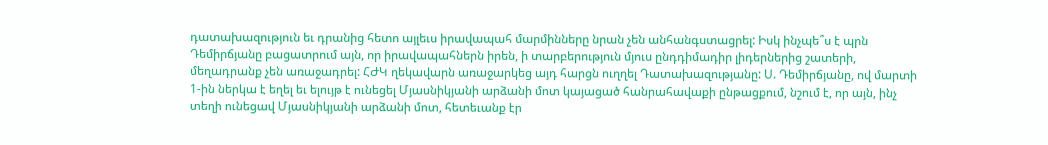դատախազություն եւ դրանից հետո այլեւս իրավապահ մարմինները նրան չեն անհանգստացրել: Իսկ ինչպե՞ս է պրն Դեմիրճյանը բացատրում այն, որ իրավապահներն իրեն, ի տարբերություն մյուս ընդդիմադիր լիդերներից շատերի, մեղադրանք չեն առաջադրել: ՀԺԿ ղեկավարն առաջարկեց այդ հարցն ուղղել Դատախազությանը: Ս. Դեմիրճյանը, ով մարտի 1-ին ներկա է եղել եւ ելույթ է ունեցել Մյասնիկյանի արձանի մոտ կայացած հանրահավաքի ընթացքում, նշում է, որ այն, ինչ տեղի ունեցավ Մյասնիկյանի արձանի մոտ, հետեւանք էր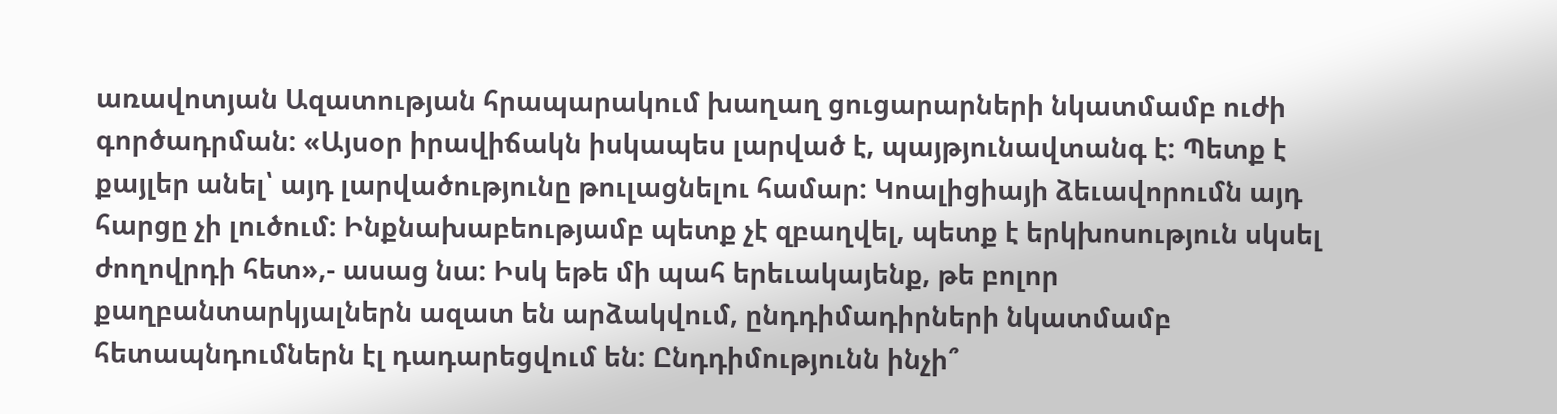առավոտյան Ազատության հրապարակում խաղաղ ցուցարարների նկատմամբ ուժի գործադրման: «Այսօր իրավիճակն իսկապես լարված է, պայթյունավտանգ է: Պետք է քայլեր անել՝ այդ լարվածությունը թուլացնելու համար: Կոալիցիայի ձեւավորումն այդ հարցը չի լուծում: Ինքնախաբեությամբ պետք չէ զբաղվել, պետք է երկխոսություն սկսել ժողովրդի հետ»,- ասաց նա: Իսկ եթե մի պահ երեւակայենք, թե բոլոր քաղբանտարկյալներն ազատ են արձակվում, ընդդիմադիրների նկատմամբ հետապնդումներն էլ դադարեցվում են: Ընդդիմությունն ինչի՞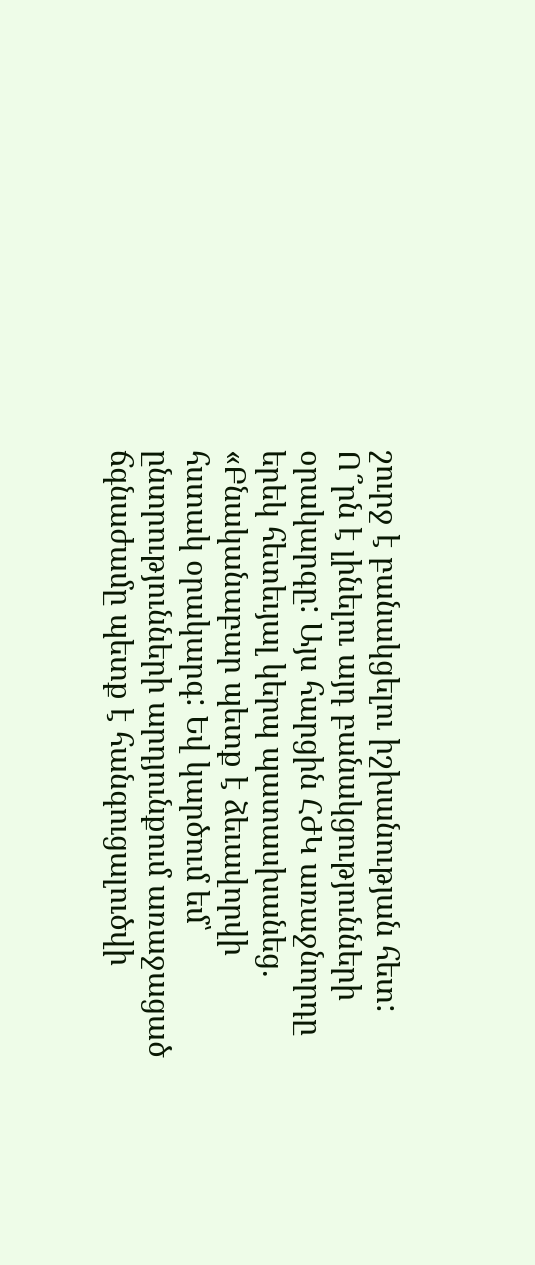շուրջ է բանակցելու իշխանության հետ: Ո՞րն է լինելու այդ բանակցությունների օրակարգը: Այս հարցին ՀԺԿ առաջնորդը երեկ հետեւյալ կերպ պատասխանեց. «Բնականաբար պետք է ձեւավորվի հստակ օրակարգ: Եվ կարծում եմ՝ ընտրությունների արդյունքում առաջացած ճգնաժամը պետք է հանգուցալուծվի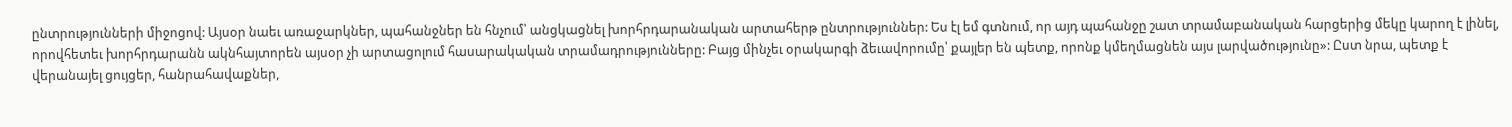ընտրությունների միջոցով: Այսօր նաեւ առաջարկներ, պահանջներ են հնչում՝ անցկացնել խորհրդարանական արտահերթ ընտրություններ: Ես էլ եմ գտնում, որ այդ պահանջը շատ տրամաբանական հարցերից մեկը կարող է լինել, որովհետեւ խորհրդարանն ակնհայտորեն այսօր չի արտացոլում հասարակական տրամադրությունները: Բայց մինչեւ օրակարգի ձեւավորումը՝ քայլեր են պետք, որոնք կմեղմացնեն այս լարվածությունը»: Ըստ նրա, պետք է վերանայել ցույցեր, հանրահավաքներ,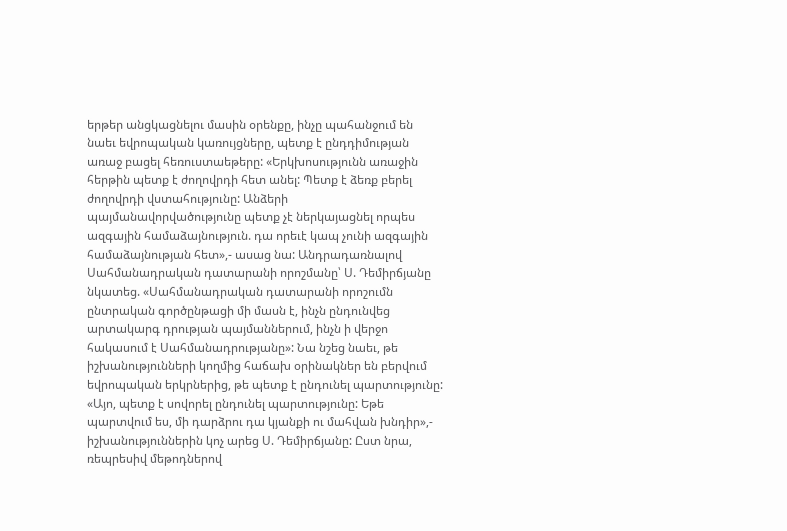երթեր անցկացնելու մասին օրենքը, ինչը պահանջում են նաեւ եվրոպական կառույցները, պետք է ընդդիմության առաջ բացել հեռուստաեթերը: «Երկխոսությունն առաջին հերթին պետք է ժողովրդի հետ անել: Պետք է ձեռք բերել ժողովրդի վստահությունը: Անձերի պայմանավորվածությունը պետք չէ ներկայացնել որպես ազգային համաձայնություն. դա որեւէ կապ չունի ազգային համաձայնության հետ»,- ասաց նա: Անդրադառնալով Սահմանադրական դատարանի որոշմանը՝ Ս. Դեմիրճյանը նկատեց. «Սահմանադրական դատարանի որոշումն ընտրական գործընթացի մի մասն է, ինչն ընդունվեց արտակարգ դրության պայմաններում, ինչն ի վերջո հակասում է Սահմանադրությանը»: Նա նշեց նաեւ, թե իշխանությունների կողմից հաճախ օրինակներ են բերվում եվրոպական երկրներից, թե պետք է ընդունել պարտությունը: «Այո, պետք է սովորել ընդունել պարտությունը: Եթե պարտվում ես, մի դարձրու դա կյանքի ու մահվան խնդիր»,- իշխանություններին կոչ արեց Ս. Դեմիրճյանը: Ըստ նրա, ռեպրեսիվ մեթոդներով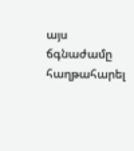այս ճգնաժամը հաղթահարել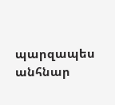պարզապես անհնար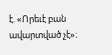է. «Որեւէ բան ավարտված չէ»։